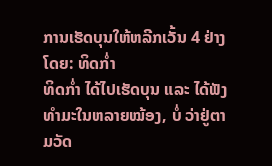ການເຮັດບຸນໃຫ້ຫລີກເວັ້ນ 4 ຢ່າງ
ໂດຍ: ທິດກ່ຳ
ທິດກ່ຳ ໄດ້ໄປເຮັດບຸນ ແລະ ໄດ້ຟັງທຳມະໃນຫລາຍໝ້ອງ, ບໍ່ ວ່າຢູ່ຕາມວັດ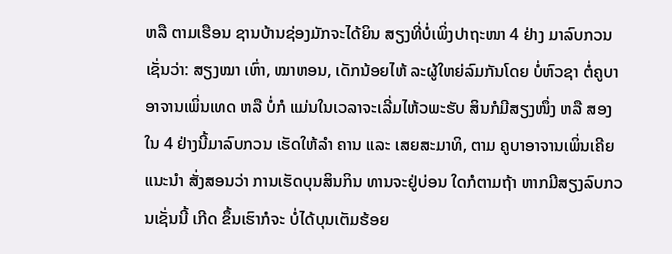ຫລື ຕາມເຮືອນ ຊານບ້ານຊ່ອງມັກຈະໄດ້ຍິນ ສຽງທີ່ບໍ່ເພິ່ງປາຖະໜາ 4 ຢ່າງ ມາລົບກວນເຊັ່ນວ່າ: ສຽງໝາ ເຫົ່າ, ໝາຫອນ, ເດັກນ້ອຍໄຫ້ ລະຜູ້ໃຫຍ່ລົມກັນໂດຍ ບໍ່ຫົວຊາ ຕໍ່ຄູບາອາຈານເພິ່ນເທດ ຫລື ບໍ່ກໍ ແມ່ນໃນເວລາຈະເລີ່ມໄຫ້ວພະຮັບ ສິນກໍມີສຽງໜຶ່ງ ຫລື ສອງໃນ 4 ຢ່າງນີ້ມາລົບກວນ ເຮັດໃຫ້ລຳ ຄານ ແລະ ເສຍສະມາທິ, ຕາມ ຄູບາອາຈານເພິ່ນເຄີຍແນະນຳ ສັ່ງສອນວ່າ ການເຮັດບຸນສິນກິນ ທານຈະຢູ່ບ່ອນ ໃດກໍຕາມຖ້າ ຫາກມີສຽງລົບກວນເຊັ່ນນີ້ ເກີດ ຂຶ້ນເຮົາກໍຈະ ບໍ່ໄດ້ບຸນເຕັມຮ້ອຍ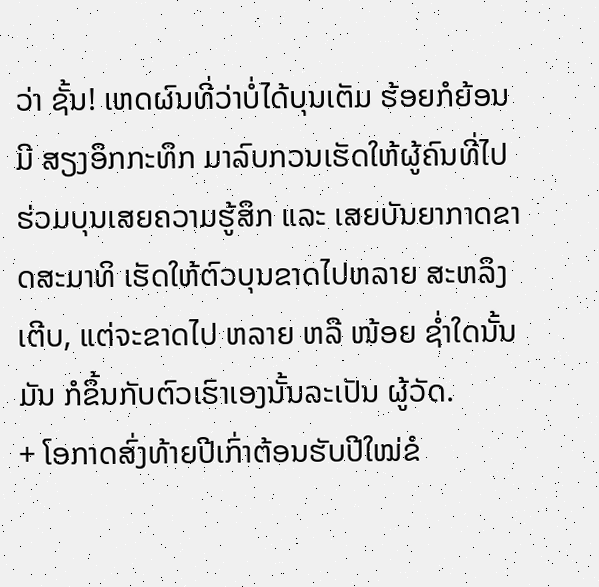ວ່າ ຊັ້ນ! ເຫດຜົນທີ່ວ່າບໍ່ໄດ້ບຸນເຕັມ ຮ້ອຍກໍຍ້ອນມີ ສຽງອຶກກະທຶກ ມາລົບກວນເຮັດໃຫ້ຜູ້ຄົນທີ່ໄປ ຮ່ວມບຸນເສຍຄວາມຮູ້ສຶກ ແລະ ເສຍບັນຍາກາດຂາດສະມາທິ ເຮັດໃຫ້ຕົວບຸນຂາດໄປຫລາຍ ສະຫລຶງເຕີບ, ແຕ່ຈະຂາດໄປ ຫລາຍ ຫລື ໜ້ອຍ ຊ່ຳໃດນັ້ນມັນ ກໍຂຶ້ນກັບຕົວເຮົາເອງນັ້ນລະເປັນ ຜູ້ວັດ.
+ ໂອກາດສົ່ງທ້າຍປີເກົ່າຕ້ອນຮັບປີໃໝ່ຂໍ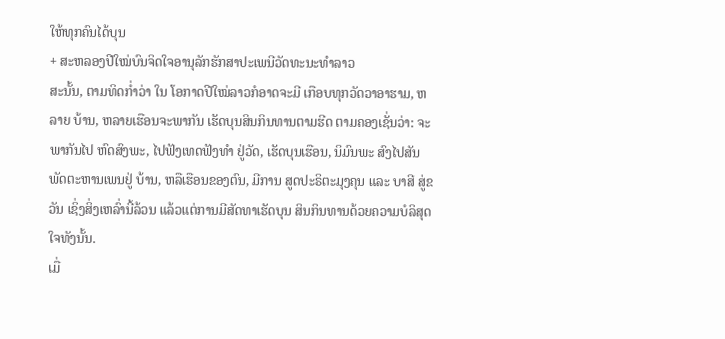ໃຫ້ທຸກຄົນໄດ້ບຸນ
+ ສະຫລອງປີໃໝ່ບົນຈິດໃຈອານຸລັກຮັກສາປະເພນີວັດທະນະທຳລາວ
ສະນັ້ນ, ຕາມທິດກ່ຳວ່າ ໃນ ໂອກາດປີໃໝ່ລາວກໍອາດຈະມີ ເກືອບທຸກວັດວາອາຮາມ, ຫລາຍ ບ້ານ, ຫລາຍເຮືອນຈະພາກັນ ເຮັດບຸນສິນກິນທານຕາມຮີດ ຕາມຄອງເຊັ່ນວ່າ: ຈະພາກັນໄປ ຫົດສົງພະ, ໄປຟັງເທດຟັງທຳ ຢູ່ວັດ, ເຮັດບຸນເຮືອນ, ນິມົນພະ ສົງໄປສັນພັດຕະຫານເພນຢູ່ ບ້ານ, ຫລືເຮືອນຂອງຕົນ, ມີການ ສູດປະຣິຕະມຸງຄຸນ ແລະ ບາສີ ສູ່ຂວັນ ເຊິ່ງສິ່ງເຫລົ່ານີ້ລ້ວນ ແລ້ວແຕ່ການມີສັດທາເຮັດບຸນ ສິນກິນທານດ້ວຍຄວາມບໍລິສຸດ ໃຈທັງນັ້ນ.
ເມື່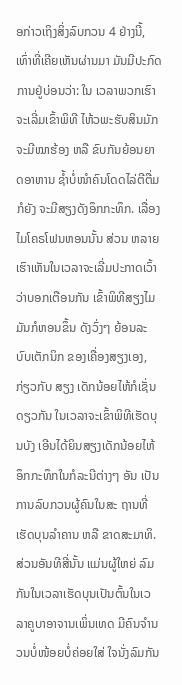ອກ່າວເຖິງສິ່ງລົບກວນ 4 ຢ່າງນີ້, ເທົ່າທີ່ເຄີຍເຫັນຜ່ານມາ ມັນມີປະກົດການຢູ່ບ່ອນວ່າ: ໃນ ເວລາພວກເຮົາຈະເລີ່ມເຂົ້າພິທີ ໄຫ້ວພະຮັບສິນມັກຈະມີໝາຮ້ອງ ຫລື ຂົບກັນຍ້ອນຍາດອາຫານ ຊ້ຳບໍ່ໜຳຄົນໂດດໄລ່ຕີຕື່ມກໍຍັງ ຈະມີສຽງດັງອຶກກະທຶກ. ເລື່ອງ ໄມໂຄຣໂຟນຫອນນັ້ນ ສ່ວນ ຫລາຍເຮົາເຫັນໃນເວລາຈະເລີ່ມປະກາດເວົ້າວ່າບອກເຕືອນກັນ ເຂົ້າພິທີສຽງໄມມັນກໍຫອນຂຶ້ນ ດັງວົ່ງໆ ຍ້ອນລະບົບເຕັກນິກ ຂອງເຄື່ອງສຽງເອງ, ກ່ຽວກັບ ສຽງ ເດັກນ້ອຍໄຫ້ກໍເຊັ່ນດຽວກັນ ໃນເວລາຈະເຂົ້າພິທີເຮັດບຸນບັງ ເອີນໄດ້ຍິນສຽງເດັກນ້ອຍໄຫ້ ອຶກກະທຶກໃນກໍລະນີຕ່າງໆ ອັນ ເປັນການລົບກວນຜູ້ຄົນໃນສະ ຖານທີ່ເຮັດບຸນລຳຄານ ຫລື ຂາດສະມາທິ.
ສ່ວນອັນທີສີ່ນັ້ນ ແມ່ນຜູ້ໃຫຍ່ ລົມກັນໃນເວລາເຮັດບຸນເປັນຕົ້ນໃນເວລາຄູບາອາຈານເພິ່ນເທດ ມີຄົນຈຳນວນບໍ່ໜ້ອຍບໍ່ຄ່ອຍໃສ່ ໃຈນັ່ງລົມກັນ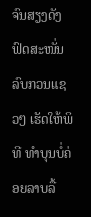ຈົນສຽງດັງຟົດສະໜັ່ນລົບກວນແຊວໆ ເຮັດໃຫ້ພິທີ ທຳບຸນບໍ່ຄ່ອຍລາບລື້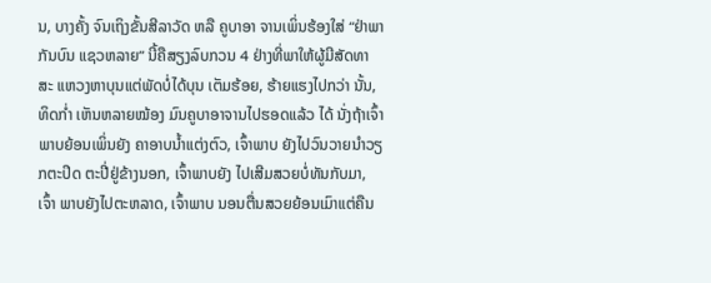ນ, ບາງຄັ້ງ ຈົນເຖິງຂັ້ນສີລາວັດ ຫລື ຄູບາອາ ຈານເພິ່ນຮ້ອງໃສ່ “ຢ່າພາກັນບົນ ແຊວຫລາຍ” ນີ້ຄືສຽງລົບກວນ 4 ຢ່າງທີ່ພາໃຫ້ຜູ້ມີສັດທາສະ ແຫວງຫາບຸນແຕ່ພັດບໍ່ໄດ້ບຸນ ເຕັມຮ້ອຍ, ຮ້າຍແຮງໄປກວ່າ ນັ້ນ, ທິດກ່ຳ ເຫັນຫລາຍໝ້ອງ ມົນຄູບາອາຈານໄປຮອດແລ້ວ ໄດ້ ນັ່ງຖ້າເຈົ້າພາບຍ້ອນເພິ່ນຍັງ ຄາອາບນ້ຳແຕ່ງຕົວ, ເຈົ້າພາບ ຍັງໄປວົນວາຍນຳວຽກຕະປິດ ຕະປີ່ຢູ່ຂ້າງນອກ, ເຈົ້າພາບຍັງ ໄປເສີມສວຍບໍ່ທັນກັບມາ, ເຈົ້າ ພາບຍັງໄປຕະຫລາດ, ເຈົ້າພາບ ນອນຕື່ນສວຍຍ້ອນເມົາແຕ່ຄືນ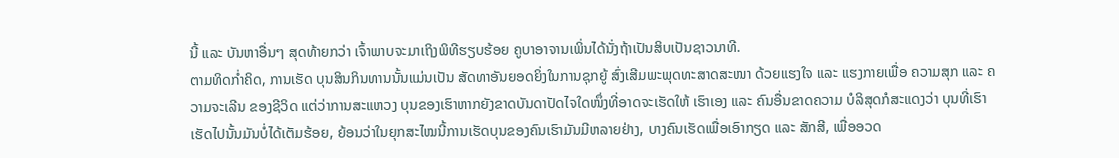ນີ້ ແລະ ບັນຫາອື່ນໆ ສຸດທ້າຍກວ່າ ເຈົ້າພາບຈະມາເຖິງພິທີຮຽບຮ້ອຍ ຄູບາອາຈານເພິ່ນໄດ້ນັ່ງຖ້າເປັນສິບເປັນຊາວນາທີ.
ຕາມທິດກ່ຳຄິດ, ການເຮັດ ບຸນສິນກິນທານນັ້ນແມ່ນເປັນ ສັດທາອັນຍອດຍິ່ງໃນການຊຸກຍູ້ ສົ່ງເສີມພະພຸດທະສາດສະໜາ ດ້ວຍແຮງໃຈ ແລະ ແຮງກາຍເພື່ອ ຄວາມສຸກ ແລະ ຄວາມຈະເລີນ ຂອງຊີວິດ ແຕ່ວ່າການສະແຫວງ ບຸນຂອງເຮົາຫາກຍັງຂາດບັນດາປັດໄຈໃດໜຶ່ງທີ່ອາດຈະເຮັດໃຫ້ ເຮົາເອງ ແລະ ຄົນອື່ນຂາດຄວາມ ບໍລິສຸດກໍສະແດງວ່າ ບຸນທີ່ເຮົາ ເຮັດໄປນັ້ນມັນບໍ່ໄດ້ເຕັມຮ້ອຍ, ຍ້ອນວ່າໃນຍຸກສະໄໝນີ້ການເຮັດບຸນຂອງຄົນເຮົາມັນມີຫລາຍຢ່າງ, ບາງຄົນເຮັດເພື່ອເອົາກຽດ ແລະ ສັກສີ, ເພື່ອອວດ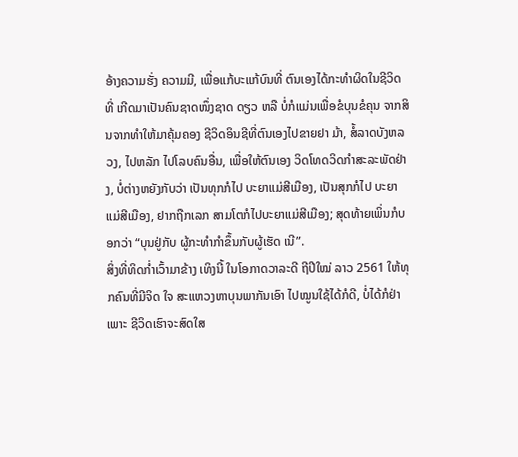ອ້າງຄວາມຮັ່ງ ຄວາມມີ, ເພື່ອແກ້ບະແກ້ບົນທີ່ ຕົນເອງໄດ້ກະທຳຜິດໃນຊີວິດທີ່ ເກີດມາເປັນຄົນຊາດໜຶ່ງຊາດ ດຽວ ຫລື ບໍ່ກໍແມ່ນເພື່ອຂໍບຸນຂໍຄຸນ ຈາກສິນຈາກທຳໃຫ້ມາຄຸ້ມຄອງ ຊີວິດອິນຊີທີ່ຕົນເອງໄປຂາຍຢາ ມ້າ, ສໍ້ລາດບັງຫລວງ, ໄປຫລັກ ໄປໂລບຄົນອື່ນ, ເພື່ອໃຫ້ຕົນເອງ ວິດໂທດວິດກຳສະລະພັດຢ່າງ, ບໍ່ຕ່າງຫຍັງກັບວ່າ ເປັນທຸກກໍໄປ ບະຍາແມ່ສີເມືອງ, ເປັນສຸກກໍໄປ ບະຍາແມ່ສີເມືອງ, ຢາກຖືກເລກ ສາມໂຕກໍໄປບະຍາແມ່ສີເມືອງ; ສຸດທ້າຍເພິ່ນກໍບອກວ່າ “ບຸນຢູ່ກັບ ຜູ້ກະທຳກຳຂຶ້ນກັບຜູ້ເຮັດ ເນີ”.
ສິ່ງທີ່ທິດກ່ຳເວົ້າມາຂ້າງ ເທິງນີ້ ໃນໂອກາດວາລະດີ ຖີປີໃໝ່ ລາວ 2561 ໃຫ້ທຸກຄົນທີ່ມີຈິດ ໃຈ ສະແຫວງຫາບຸນພາກັນເອົາ ໄປໝູນໃຊ້ໄດ້ກໍດີ, ບໍ່ໄດ້ກໍຢ່າ ເພາະ ຊີວິດເຮົາຈະສົດໃສ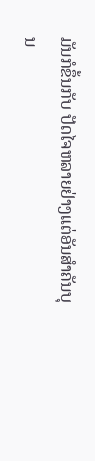ມັນກໍຂຶ້ນກັບ ປັດໄຈຫລາຍຢ່າງແຕ່ອັນສຳຄັນບຸນ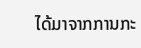ໄດ້ມາຈາກການກະ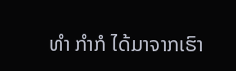ທຳ ກຳກໍ ໄດ້ມາຈາກເຮົາ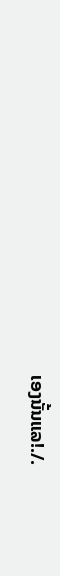ເອງນັ້ນແລ!./.